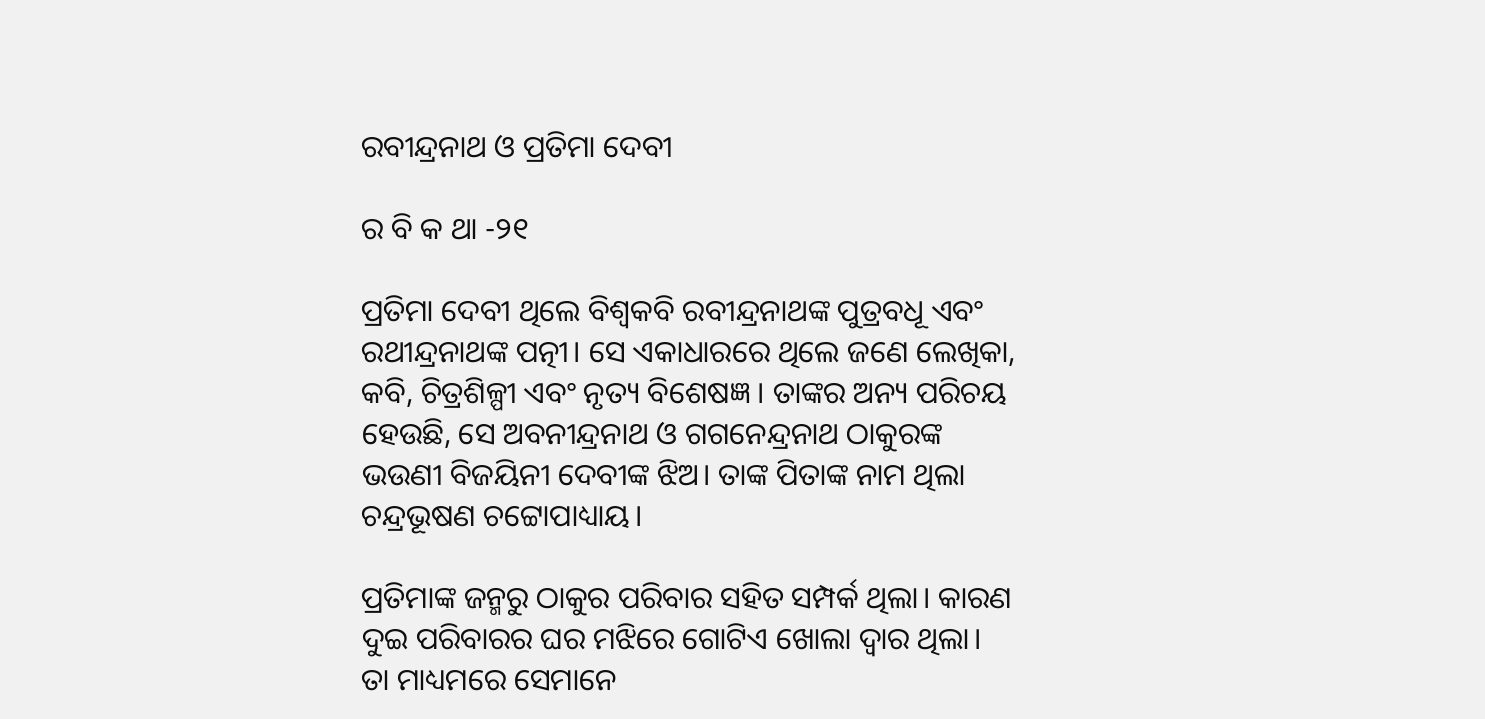ରବୀନ୍ଦ୍ରନାଥ ଓ ପ୍ରତିମା ଦେବୀ

ର ବି କ ଥା -୨୧

ପ୍ରତିମା ଦେବୀ ଥିଲେ ବିଶ୍ୱକବି ରବୀନ୍ଦ୍ରନାଥଙ୍କ ପୁତ୍ରବଧୂ ଏବଂ ରଥୀନ୍ଦ୍ରନାଥଙ୍କ ପତ୍ନୀ। ସେ ଏକାଧାରରେ ଥିଲେ ଜଣେ ଲେଖିକା, କବି, ଚିତ୍ରଶିଳ୍ପୀ ଏବଂ ନୃତ୍ୟ ବିଶେଷଜ୍ଞ । ତାଙ୍କର ଅନ୍ୟ ପରିଚୟ ହେଉଛି, ସେ ଅବନୀନ୍ଦ୍ରନାଥ ଓ ଗଗନେନ୍ଦ୍ରନାଥ ଠାକୁରଙ୍କ ଭଉଣୀ ବିଜୟିନୀ ଦେବୀଙ୍କ ଝିଅ। ତାଙ୍କ ପିତାଙ୍କ ନାମ ଥିଲା ଚନ୍ଦ୍ରଭୂଷଣ ଚଟ୍ଟୋପାଧ୍ୟାୟ।

ପ୍ରତିମାଙ୍କ ଜନ୍ମରୁ ଠାକୁର ପରିବାର ସହିତ ସମ୍ପର୍କ ଥିଲା। କାରଣ ଦୁଇ ପରିବାରର ଘର ମଝିରେ ଗୋଟିଏ ଖୋଲା ଦ୍ୱାର ଥିଲା। ତା ମାଧ୍ୟମରେ ସେମାନେ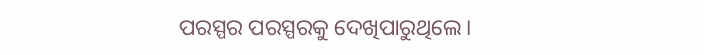ପରସ୍ପର ପରସ୍ପରକୁ ଦେଖିପାରୁଥିଲେ।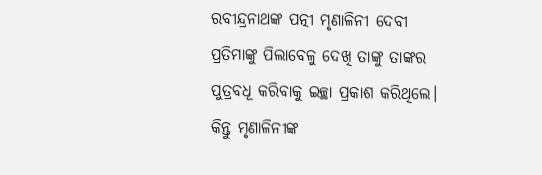ରବୀନ୍ଦ୍ରନାଥଙ୍କ ପତ୍ନୀ ମୃଣାଳିନୀ ଦେବୀ ପ୍ରତିମାଙ୍କୁ ପିଲାବେଳୁ ଦେଖି ତାଙ୍କୁ ତାଙ୍କର ପୁତ୍ରବଧୂ କରିବାକୁ ଇଚ୍ଛା ପ୍ରକାଶ କରିଥିଲେ। କିନ୍ତୁ ମୃଣାଳିନୀଙ୍କ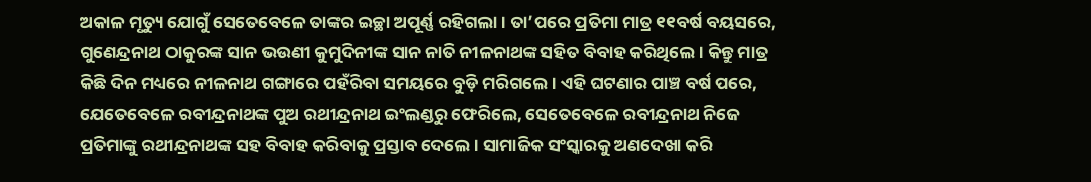ଅକାଳ ମୃତ୍ୟୁ ଯୋଗୁଁ ସେତେବେଳେ ତାଙ୍କର ଇଚ୍ଛା ଅପୂର୍ଣ୍ଣ ରହିଗଲା। ତା’ପରେ ପ୍ରତିମା ମାତ୍ର ୧୧ବର୍ଷ ବୟସରେ, ଗୁଣେନ୍ଦ୍ରନାଥ ଠାକୁରଙ୍କ ସାନ ଭଉଣୀ କୁମୁଦିନୀଙ୍କ ସାନ ନାତି ନୀଳନାଥଙ୍କ ସହିତ ବିବାହ କରିଥିଲେ। କିନ୍ତୁ ମାତ୍ର କିଛି ଦିନ ମଧ୍ୟରେ ନୀଳନାଥ ଗଙ୍ଗାରେ ପହଁରିବା ସମୟରେ ବୁଡ଼ି ମରିଗଲେ। ଏହି ଘଟଣାର ପାଞ୍ଚ ବର୍ଷ ପରେ, ଯେତେବେଳେ ରବୀନ୍ଦ୍ରନାଥଙ୍କ ପୁଅ ରଥୀନ୍ଦ୍ରନାଥ ଇଂଲଣ୍ଡରୁ ଫେରିଲେ, ସେତେବେଳେ ରବୀନ୍ଦ୍ରନାଥ ନିଜେ ପ୍ରତିମାଙ୍କୁ ରଥୀନ୍ଦ୍ରନାଥଙ୍କ ସହ ବିବାହ କରିବାକୁ ପ୍ରସ୍ତାବ ଦେଲେ। ସାମାଜିକ ସଂସ୍କାରକୁ ଅଣଦେଖା କରି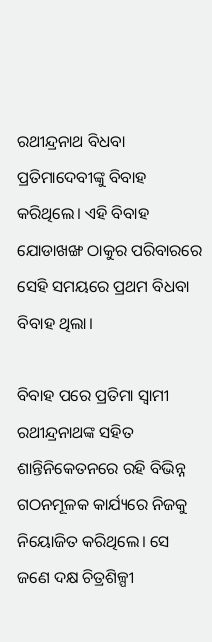ରଥୀନ୍ଦ୍ରନାଥ ବିଧବା ପ୍ରତିମାଦେବୀଙ୍କୁ ବିବାହ କରିଥିଲେ। ଏହି ବିବାହ ଯୋଡାଖଙ୍ଖ ଠାକୁର ପରିବାରରେ ସେହି ସମୟରେ ପ୍ରଥମ ବିଧବା ବିବାହ ଥିଲା।

ବିବାହ ପରେ ପ୍ରତିମା ସ୍ୱାମୀ ରଥୀନ୍ଦ୍ରନାଥଙ୍କ ସହିତ ଶାନ୍ତିନିକେତନରେ ରହି ବିଭିନ୍ନ ଗଠନମୂଳକ କାର୍ଯ୍ୟରେ ନିଜକୁ ନିୟୋଜିତ କରିଥିଲେ। ସେ ଜଣେ ଦକ୍ଷ ଚିତ୍ରଶିଳ୍ପୀ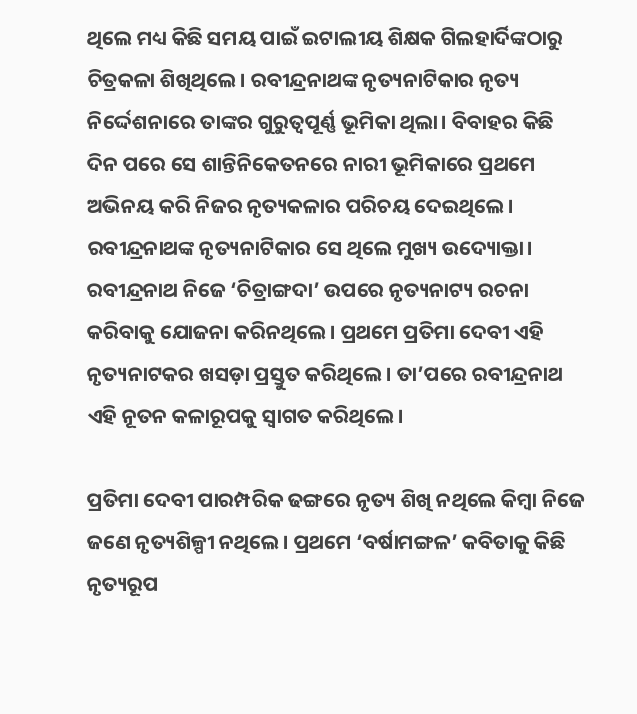ଥିଲେ ମଧ୍ୟ କିଛି ସମୟ ପାଇଁ ଇଟାଲୀୟ ଶିକ୍ଷକ ଗିଲହାର୍ଦିଙ୍କଠାରୁ ଚିତ୍ରକଳା ଶିଖିଥିଲେ। ରବୀନ୍ଦ୍ରନାଥଙ୍କ ନୃତ୍ୟନାଟିକାର ନୃତ୍ୟ ନିର୍ଦ୍ଦେଶନାରେ ତାଙ୍କର ଗୁରୁତ୍ବପୂର୍ଣ୍ଣ ଭୂମିକା ଥିଲା। ବିବାହର କିଛି ଦିନ ପରେ ସେ ଶାନ୍ତିନିକେତନରେ ନାରୀ ଭୂମିକାରେ ପ୍ରଥମେ ଅଭିନୟ କରି ନିଜର ନୃତ୍ୟକଳାର ପରିଚୟ ଦେଇଥିଲେ। ରବୀନ୍ଦ୍ରନାଥଙ୍କ ନୃତ୍ୟନାଟିକାର ସେ ଥିଲେ ମୁଖ୍ୟ ଉଦ୍ୟୋକ୍ତା। ରବୀନ୍ଦ୍ରନାଥ ନିଜେ ‘ଚିତ୍ରାଙ୍ଗଦା’ ଉପରେ ନୃତ୍ୟନାଟ୍ୟ ରଚନା କରିବାକୁ ଯୋଜନା କରିନଥିଲେ। ପ୍ରଥମେ ପ୍ରତିମା ଦେବୀ ଏହି ନୃତ୍ୟନାଟକର ଖସଡ଼ା ପ୍ରସ୍ତୁତ କରିଥିଲେ। ତା’ପରେ ରବୀନ୍ଦ୍ରନାଥ ଏହି ନୂତନ କଳାରୂପକୁ ସ୍ୱାଗତ କରିଥିଲେ।

ପ୍ରତିମା ଦେବୀ ପାରମ୍ପରିକ ଢଙ୍ଗରେ ନୃତ୍ୟ ଶିଖି ନଥିଲେ କିମ୍ବା ନିଜେ ଜଣେ ନୃତ୍ୟଶିଳ୍ପୀ ନଥିଲେ। ପ୍ରଥମେ ‘ବର୍ଷାମଙ୍ଗଳ’ କବିତାକୁ କିଛି ନୃତ୍ୟରୂପ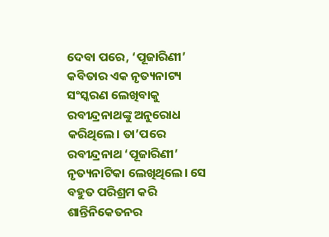ଦେବା ପରେ, ‘ପୂଜାରିଣୀ’ କବିତାର ଏକ ନୃତ୍ୟନାଟ୍ୟ ସଂସ୍କରଣ ଲେଖିବାକୁ ରବୀନ୍ଦ୍ରନାଥଙ୍କୁ ଅନୁରୋଧ କରିଥିଲେ। ତା’ପରେ ରବୀନ୍ଦ୍ରନାଥ ‘ପୂଜାରିଣୀ’ ନୃତ୍ୟନାଟିକା ଲେଖିଥିଲେ। ସେ ବହୁତ ପରିଶ୍ରମ କରି ଶାନ୍ତିନିକେତନର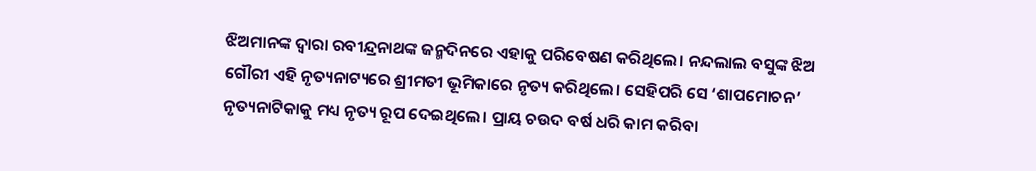ଝିଅମାନଙ୍କ ଦ୍ୱାରା ରବୀନ୍ଦ୍ରନାଥଙ୍କ ଜନ୍ମଦିନରେ ଏହାକୁ ପରିବେଷଣ କରିଥିଲେ। ନନ୍ଦଲାଲ ବସୁଙ୍କ ଝିଅ ଗୌରୀ ଏହି ନୃତ୍ୟନାଟ୍ୟରେ ଶ୍ରୀମତୀ ଭୂମିକାରେ ନୃତ୍ୟ କରିଥିଲେ। ସେହିପରି ସେ ‘ଶାପମୋଚନ’ ନୃତ୍ୟନାଟିକାକୁ ମଧ୍ୟ ନୃତ୍ୟ ରୂପ ଦେଇଥିଲେ। ପ୍ରାୟ ଚଉଦ ବର୍ଷ ଧରି କାମ କରିବା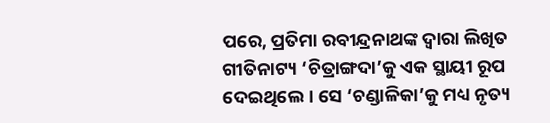ପରେ, ପ୍ରତିମା ରବୀନ୍ଦ୍ରନାଥଙ୍କ ଦ୍ୱାରା ଲିଖିତ ଗୀତିନାଟ୍ୟ ‘ଚିତ୍ରାଙ୍ଗଦା’କୁ ଏକ ସ୍ଥାୟୀ ରୂପ ଦେଇଥିଲେ। ସେ ‘ଚଣ୍ଡାଳିକା’କୁ ମଧ୍ୟ ନୃତ୍ୟ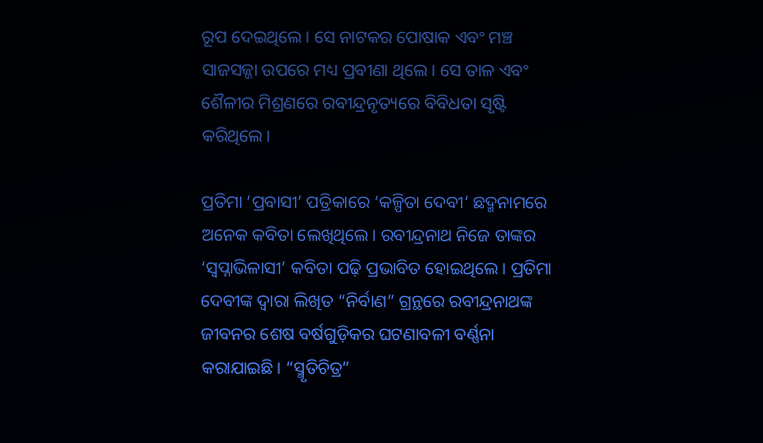ରୂପ ଦେଇଥିଲେ। ସେ ନାଟକର ପୋଷାକ ଏବଂ ମଞ୍ଚ ସାଜସଜ୍ଜା ଉପରେ ମଧ୍ୟ ପ୍ରବୀଣା ଥିଲେ। ସେ ତାଳ ଏବଂ ଶୈଳୀର ମିଶ୍ରଣରେ ରବୀନ୍ଦ୍ରନୃତ୍ୟରେ ବିବିଧତା ସୃଷ୍ଟି କରିଥିଲେ।

ପ୍ରତିମା ‘ପ୍ରବାସୀ’ ପତ୍ରିକାରେ ‘କଳ୍ପିତା ଦେବୀ’ ଛଦ୍ମନାମରେ ଅନେକ କବିତା ଲେଖିଥିଲେ। ରବୀନ୍ଦ୍ରନାଥ ନିଜେ ତାଙ୍କର ‘ସ୍ୱପ୍ନାଭିଳାସୀ’ କବିତା ପଢ଼ି ପ୍ରଭାବିତ ହୋଇଥିଲେ। ପ୍ରତିମା ଦେବୀଙ୍କ ଦ୍ୱାରା ଲିଖିତ “ନିର୍ବାଣ” ଗ୍ରନ୍ଥରେ ରବୀନ୍ଦ୍ରନାଥଙ୍କ ଜୀବନର ଶେଷ ବର୍ଷଗୁଡ଼ିକର ଘଟଣାବଳୀ ବର୍ଣ୍ଣନା କରାଯାଇଛି। “ସ୍ମୃତିଚିତ୍ର”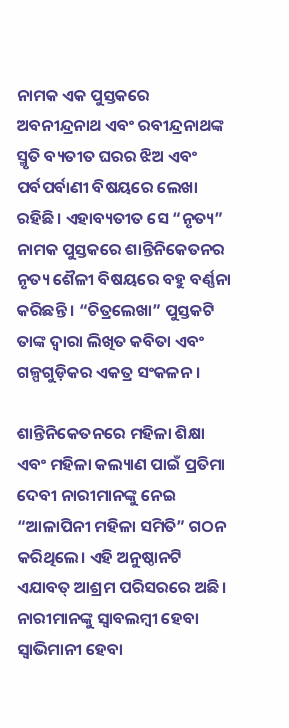ନାମକ ଏକ ପୁସ୍ତକରେ ଅବନୀନ୍ଦ୍ରନାଥ ଏବଂ ରବୀନ୍ଦ୍ରନାଥଙ୍କ ସ୍ମୃତି ବ୍ୟତୀତ ଘରର ଝିଅ ଏବଂ ପର୍ବପର୍ବାଣୀ ବିଷୟରେ ଲେଖା ରହିଛି। ଏହାବ୍ୟତୀତ ସେ “ନୃତ୍ୟ” ନାମକ ପୁସ୍ତକରେ ଶାନ୍ତିନିକେତନର ନୃତ୍ୟ ଶୈଳୀ ବିଷୟରେ ବହୁ ବର୍ଣ୍ଣନା କରିଛନ୍ତି । “ଚିତ୍ରଲେଖା” ପୁସ୍ତକଟି ତାଙ୍କ ଦ୍ୱାରା ଲିଖିତ କବିତା ଏବଂ ଗଳ୍ପଗୁଡ଼ିକର ଏକତ୍ର ସଂକଳନ।

ଶାନ୍ତିନିକେତନରେ ମହିଳା ଶିକ୍ଷା ଏବଂ ମହିଳା କଲ୍ୟାଣ ପାଇଁ ପ୍ରତିମା ଦେବୀ ନାରୀମାନଙ୍କୁ ନେଇ “ଆଳାପିନୀ ମହିଳା ସମିତି” ଗଠନ କରିଥିଲେ। ଏହି ଅନୁଷ୍ଠାନଟି ଏଯାବତ୍ ଆଶ୍ରମ ପରିସରରେ ଅଛି। ନାରୀମାନଙ୍କୁ ସ୍ବାବଲମ୍ବୀ ହେବା ସ୍ୱାଭିମାନୀ ହେବା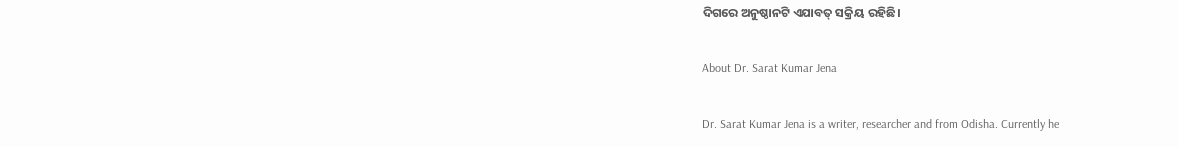ଦିଗରେ ଅନୁଷ୍ଠାନଟି ଏଯାବତ୍ ସକ୍ରିୟ ରହିଛି।

About Dr. Sarat Kumar Jena

Dr. Sarat Kumar Jena is a writer, researcher and from Odisha. Currently he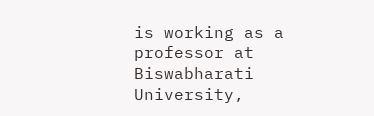is working as a professor at Biswabharati University,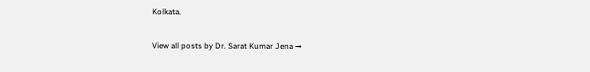Kolkata.

View all posts by Dr. Sarat Kumar Jena →